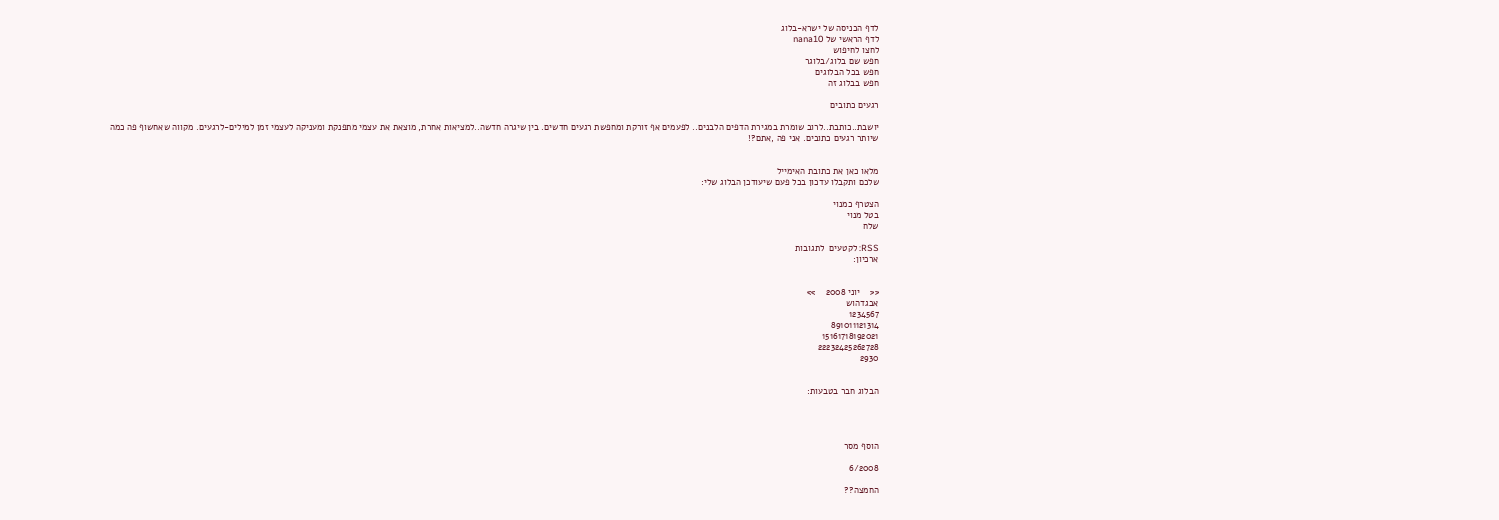לדף הכניסה של ישרא-בלוג
לדף הראשי של nana10
לחצו לחיפוש
חפש שם בלוג/בלוגר
חפש בכל הבלוגים
חפש בבלוג זה

רגעים כתובים

יושבת..כותבת..לרוב שומרת במגירת הדפים הלבנים.. לפעמים אף זורקת ומחפשת רגעים חדשים. בין שיגרה חדשה..למציאות אחרת, מוצאת את עצמי מתפנקת ומעניקה לעצמי זמן למילים-לרגעים. מקווה שאחשוף פה כמה שיותר רגעים כתובים. אני פה ,אתם?!


מלאו כאן את כתובת האימייל
שלכם ותקבלו עדכון בכל פעם שיעודכן הבלוג שלי:

הצטרף כמנוי
בטל מנוי
שלח

RSS: לקטעים  לתגובות
ארכיון:


<<    יוני 2008    >>
אבגדהוש
1234567
891011121314
15161718192021
22232425262728
2930


הבלוג חבר בטבעות:




הוסף מסר

6/2008

החמצה??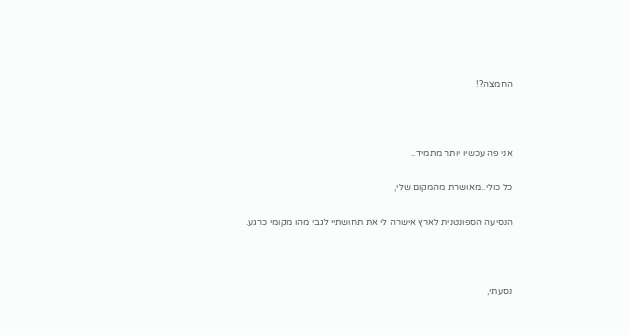החמצה?!



אני פה עכשיו יותר מתמיד..

כל כולי..מאושרת מהמקום שלי,

הנסיעה הספונטנית לארץ אישרה לי את תחושתיי לגבי מהו מקומי כרגע.



נסעתי,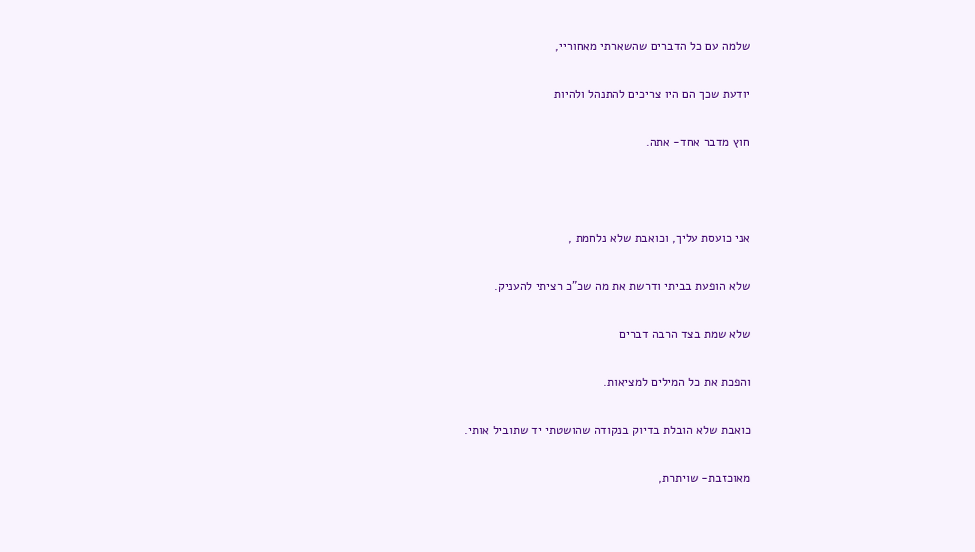שלמה עם כל הדברים שהשארתי מאחוריי,

יודעת שכך הם היו צריכים להתנהל ולהיות

חוץ מדבר אחד- אתה.



אני כועסת עליך, וכואבת שלא נלחמת ,

שלא הופעת בביתי ודרשת את מה שכ"כ רציתי להעניק.

שלא שמת בצד הרבה דברים

והפכת את כל המילים למציאות.

כואבת שלא הובלת בדיוק בנקודה שהושטתי יד שתוביל אותי.

מאוכזבת- שויתרת,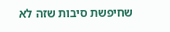שחיפשת סיבות שזה לא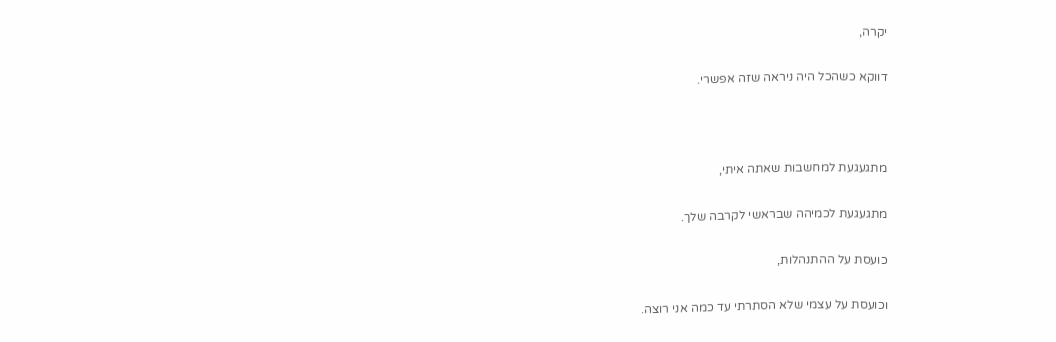יקרה,

דווקא כשהכל היה ניראה שזה אפשרי.



מתגעגעת למחשבות שאתה איתי,

מתגעגעת לכמיהה שבראשי לקרבה שלך.

כועסת על ההתנהלות,

וכועסת על עצמי שלא הסתרתי עד כמה אני רוצה.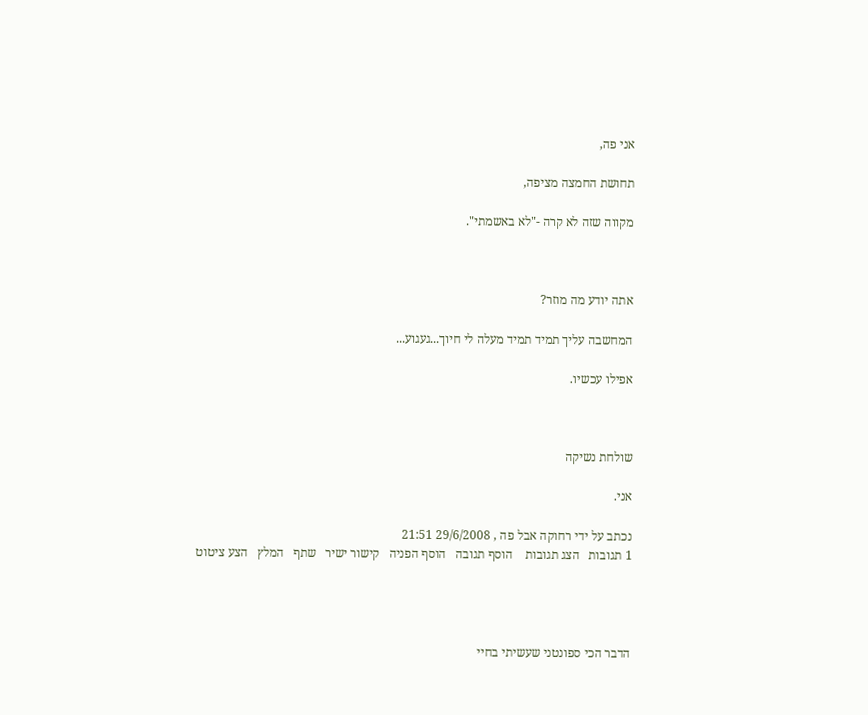אני פה,

תחושת החמצה מציפה,

מקווה שזה לא קרה -"לא באשמתי".



אתה יודע מה מוזר?

המחשבה עליך תמיד תמיד מעלה לי חיוך...געגוע...

אפילו עכשיו.



שולחת נשיקה

אני.

נכתב על ידי רחוקה אבל פה , 29/6/2008 21:51
1 תגובות   הצג תגובות    הוסף תגובה   הוסף הפניה   קישור ישיר   שתף   המלץ   הצע ציטוט




הדבר הכי ספונטני שעשיתי בחיי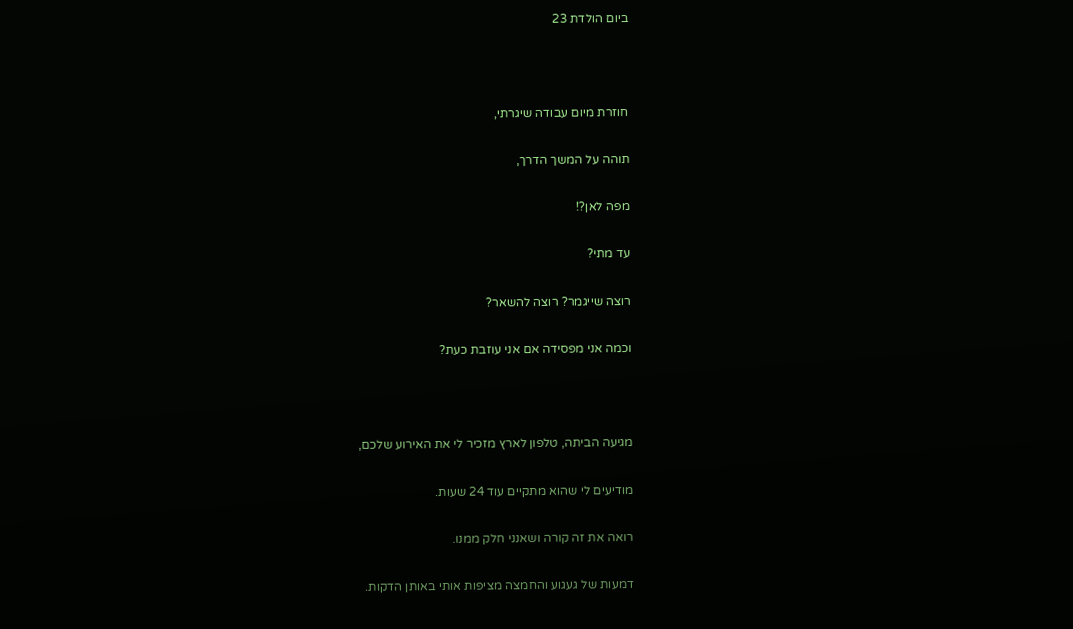ביום הולדת 23



חוזרת מיום עבודה שיגרתי,

תוהה על המשך הדרך,

מפה לאן?!

עד מתי?

רוצה שייגמר? רוצה להשאר?

וכמה אני מפסידה אם אני עוזבת כעת?



מגיעה הביתה, טלפון לארץ מזכיר לי את האירוע שלכם,

מודיעים לי שהוא מתקיים עוד 24 שעות.

רואה את זה קורה ושאנני חלק ממנו.

דמעות של געגוע והחמצה מציפות אותי באותן הדקות.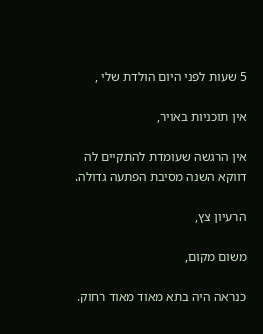5 שעות לפני היום הולדת שלי ,

אין תוכניות באויר,

אין הרגשה שעומדת להתקיים לה דווקא השנה מסיבת הפתעה גדולה.

הרעיון צץ,

משום מקום,

כנראה היה בתא מאוד מאוד רחוק.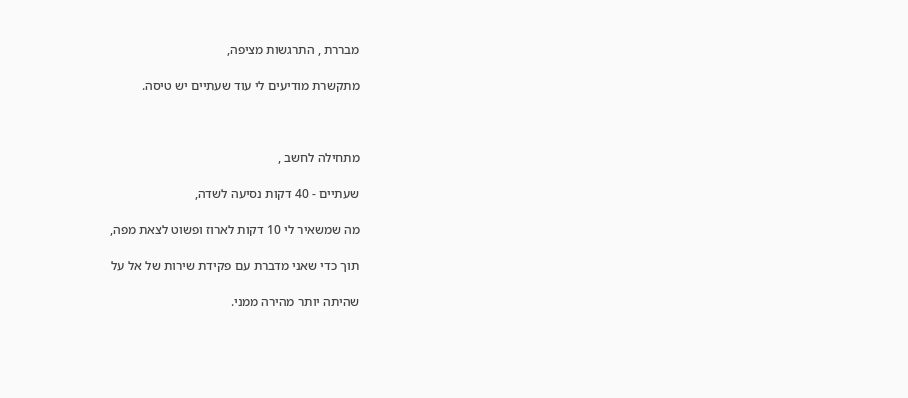מבררת , התרגשות מציפה,

מתקשרת מודיעים לי עוד שעתיים יש טיסה.



מתחילה לחשב ,

שעתיים - 40 דקות נסיעה לשדה,

מה שמשאיר לי 10 דקות לארוז ופשוט לצאת מפה,

תוך כדי שאני מדברת עם פקידת שירות של אל על

שהיתה יותר מהירה ממני.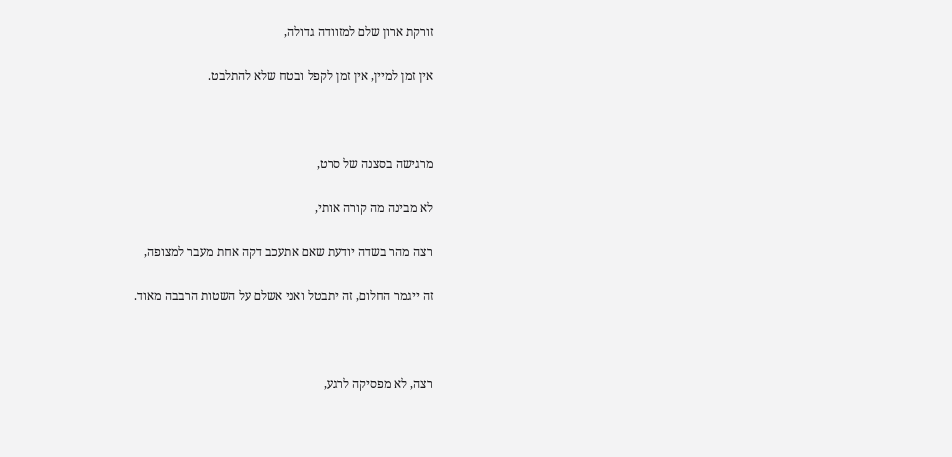זורקת ארון שלם למזוודה גדולה,

אין זמן למיין, אין זמן לקפל ובטח שלא להתלבט.



מרגישה בסצנה של סרט,

לא מבינה מה קורה אותי,

רצה מהר בשדה יודעת שאם אתעכב דקה אחת מעבר למצופה,

זה ייגמר החלום, זה יתבטל ואני אשלם על השטות הרבבה מאוד.



רצה, לא מפסיקה לרגע,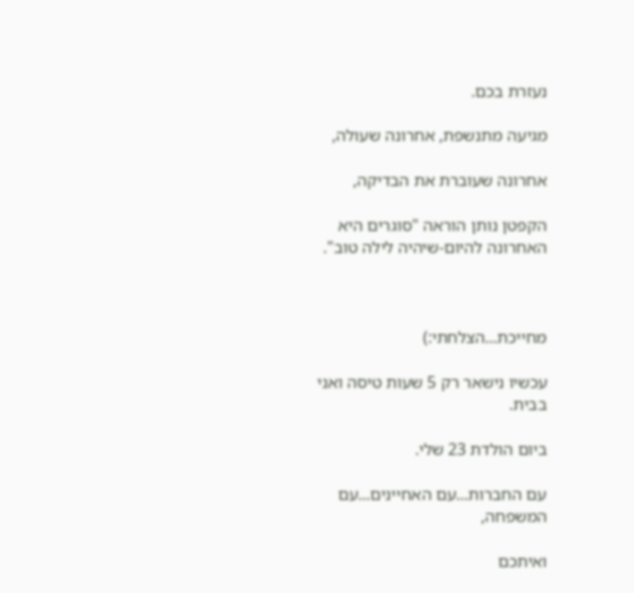נעזרת בכם.

מגיעה מתנשפת, אחרונה שעולה,

אחרונה שעוברת את הבדיקה,

הקפטן נותן הוראה "סוגרים היא האחרונה להיום-שיהיה לילה טוב".



מחייכת...הצלחתי:)

עכשיו נישאר רק 5 שעות טיסה ואני בבית.

ביום הולדת 23 שלי.

עם החברות...עם האחיינים...עם המשפחה,

ואיתכם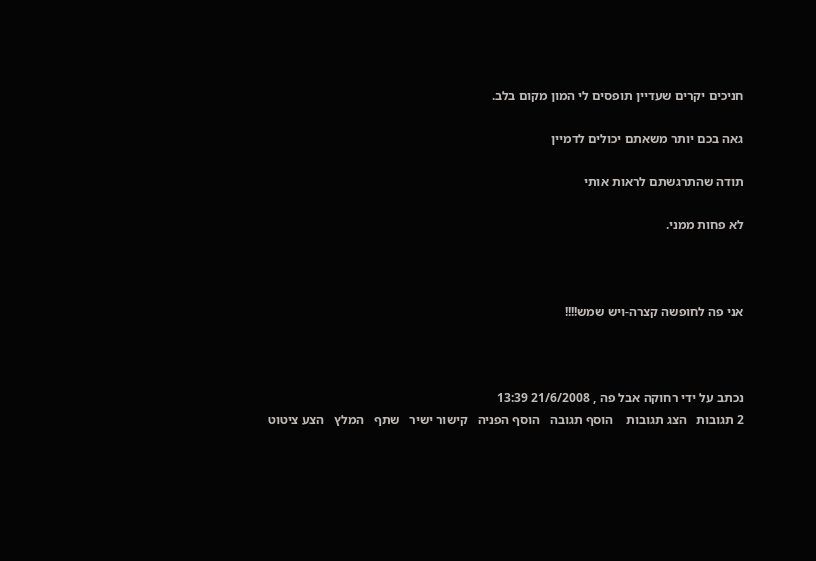חניכים יקרים שעדיין תופסים לי המון מקום בלב.

גאה בכם יותר משאתם יכולים לדמיין

תודה שהתרגשתם לראות אותי

לא פחות ממני.



אני פה לחופשה קצרה-ויש שמש!!!!



נכתב על ידי רחוקה אבל פה , 21/6/2008 13:39
2 תגובות   הצג תגובות    הוסף תגובה   הוסף הפניה   קישור ישיר   שתף   המלץ   הצע ציטוט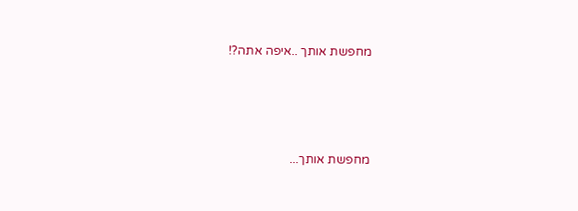מחפשת אותך ..איפה אתה?!




מחפשת אותך...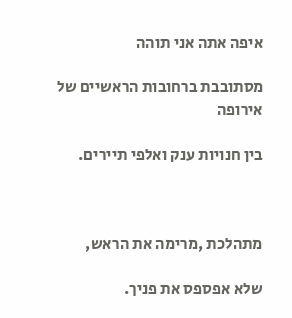איפה אתה אני תוהה

מסתובבת ברחובות הראשיים של אירופה

בין חנויות ענק ואלפי תיירים.



מתהלכת ,מרימה את הראש,

שלא אפספס את פניך.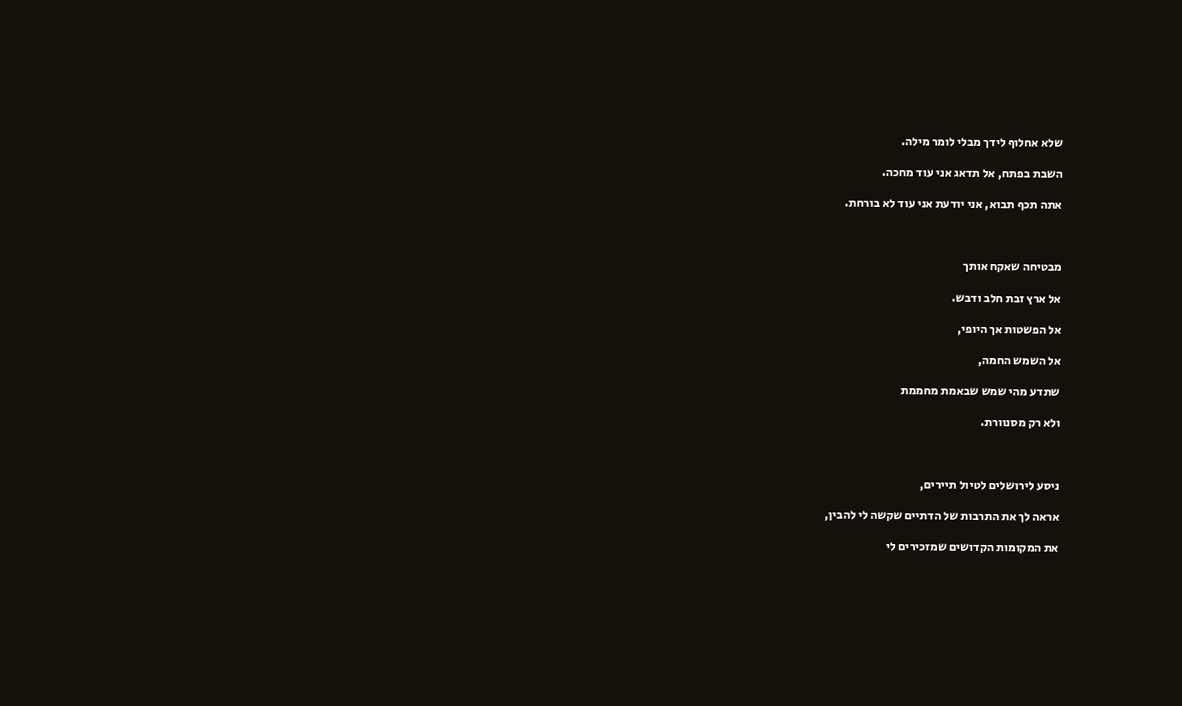שלא אחלוף לידך מבלי לומר מילה.

השבת בפתח, אל תדאג אני עוד מחכה.

אתה תכף תבוא, אני יודעת אני עוד לא בורחת.



מבטיחה שאקח אותך

אל ארץ זבת חלב ודבש.

אל הפשטות אך היופי,

אל השמש החמה,

שתדע מהי שמש שבאמת מחממת

ולא רק מסנוורת.



ניסע לירושלים לטיול תיירים,

אראה לך את התרבות של הדתיים שקשה לי להבין,

את המקומות הקדושים שמזכירים לי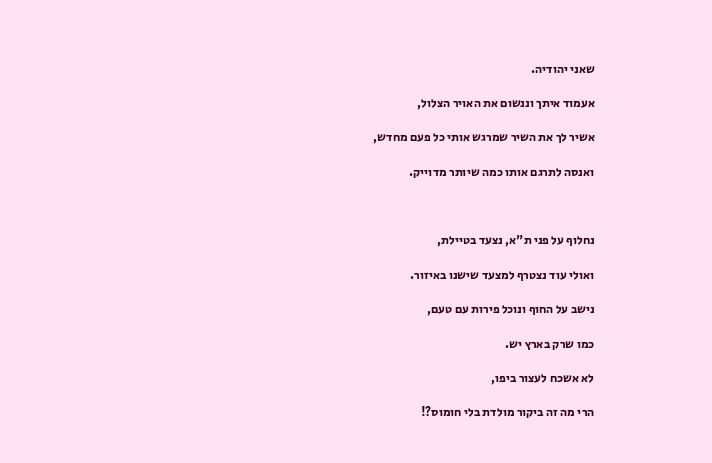שאני יהודיה.

אעמוד איתך וננשום את האויר הצלול,

אשיר לך את השיר שמרגש אותי כל פעם מחדש,

ואנסה לתרגם אותו כמה שיותר מדוייק.



נחלוף על פני ת"א, נצעד בטיילת,

ואולי עוד נצטרף למצעד שישנו באיזור.

נישב על החוף ונוכל פירות עם טעם,

כמו שרק בארץ יש.

לא אשכח לעצור ביפו,

הרי מה זה ביקור מולדת בלי חומוס?!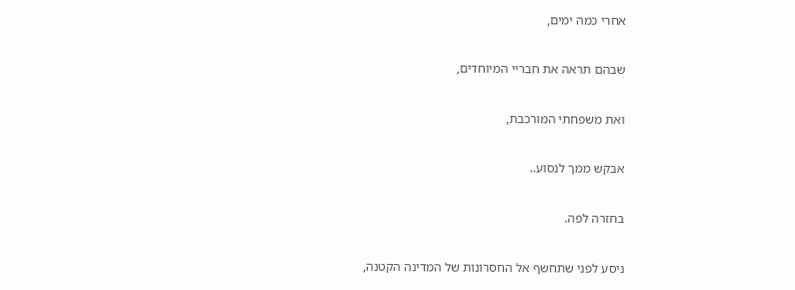אחרי כמה ימים,

שבהם תראה את חבריי המיוחדים,

ואת משפחתי המורכבת,

אבקש ממך לנסוע..

בחזרה לפה.

ניסע לפני שתחשף אל החסרונות של המדינה הקטנה,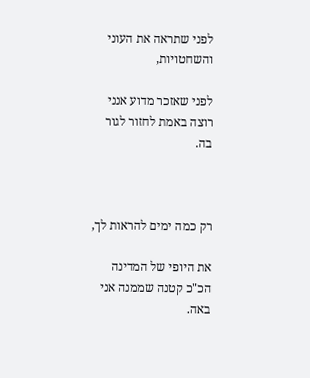לפני שתראה את העוני והשחטויות,

לפני שאזכר מדוע אנני רוצה באמת לחזור לגור בה.



רק כמה ימים להראות לך,

את היופי של המדינה הכ"כ קטנה שממנה אני באה.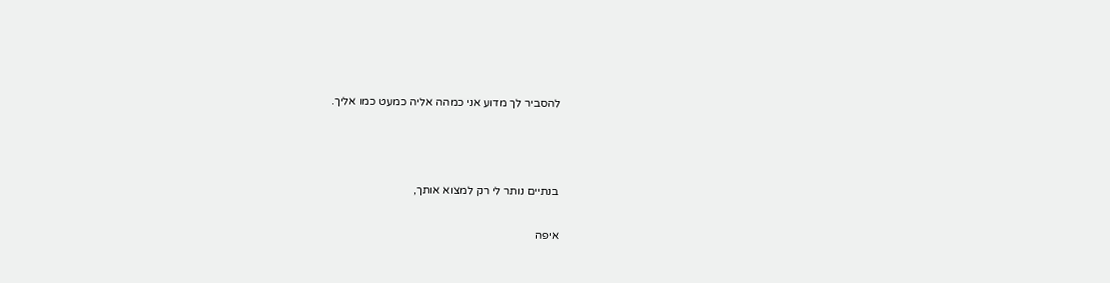להסביר לך מדוע אני כמהה אליה כמעט כמו אליך.



בנתיים נותר לי רק למצוא אותך,

איפה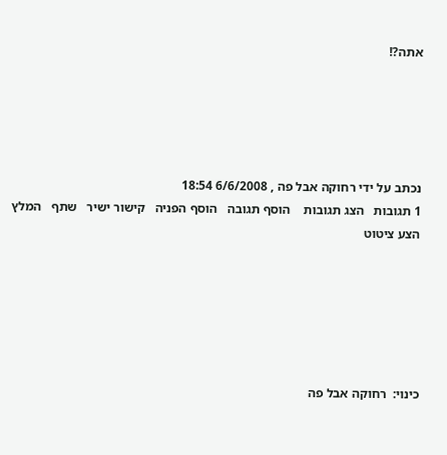אתה?!





נכתב על ידי רחוקה אבל פה , 6/6/2008 18:54
1 תגובות   הצג תגובות    הוסף תגובה   הוסף הפניה   קישור ישיר   שתף   המלץ   הצע ציטוט






כינוי:  רחוקה אבל פה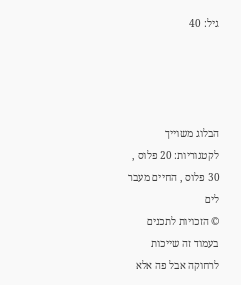גיל: 40




הבלוג משוייך לקטגוריות: 20 פלוס , 30 פלוס , החיים מעבר לים
© הזכויות לתכנים בעמוד זה שייכות לרחוקה אבל פה אלא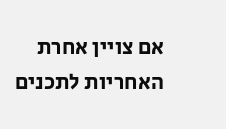אם צויין אחרת
האחריות לתכנים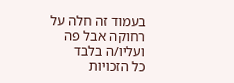בעמוד זה חלה על רחוקה אבל פה ועליו/ה בלבד
כל הזכויות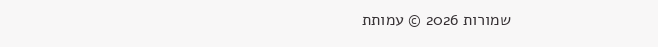שמורות 2026 © עמותת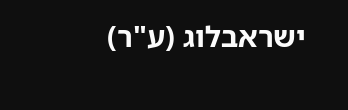ישראבלוג (ע"ר)